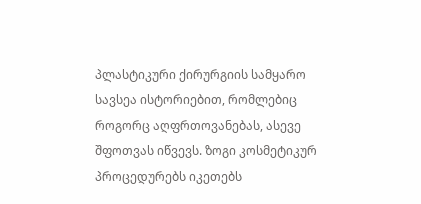პლასტიკური ქირურგიის სამყარო სავსეა ისტორიებით, რომლებიც როგორც აღფრთოვანებას, ასევე შფოთვას იწვევს. ზოგი კოსმეტიკურ პროცედურებს იკეთებს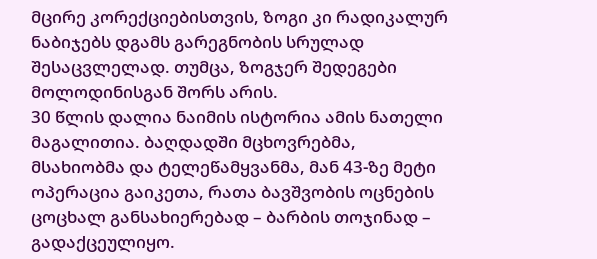მცირე კორექციებისთვის, ზოგი კი რადიკალურ ნაბიჯებს დგამს გარეგნობის სრულად შესაცვლელად. თუმცა, ზოგჯერ შედეგები მოლოდინისგან შორს არის.
30 წლის დალია ნაიმის ისტორია ამის ნათელი მაგალითია. ბაღდადში მცხოვრებმა, მსახიობმა და ტელეწამყვანმა, მან 43-ზე მეტი ოპერაცია გაიკეთა, რათა ბავშვობის ოცნების ცოცხალ განსახიერებად – ბარბის თოჯინად – გადაქცეულიყო.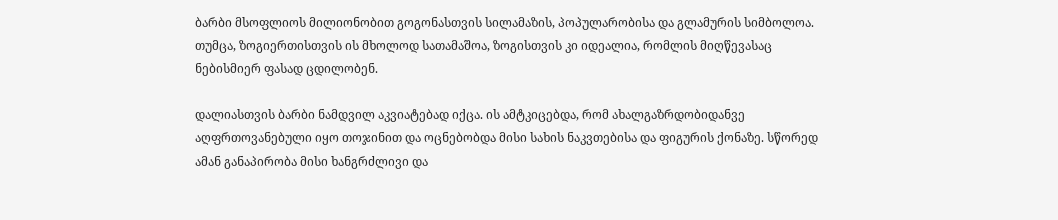ბარბი მსოფლიოს მილიონობით გოგონასთვის სილამაზის, პოპულარობისა და გლამურის სიმბოლოა. თუმცა, ზოგიერთისთვის ის მხოლოდ სათამაშოა, ზოგისთვის კი იდეალია, რომლის მიღწევასაც ნებისმიერ ფასად ცდილობენ.

დალიასთვის ბარბი ნამდვილ აკვიატებად იქცა. ის ამტკიცებდა, რომ ახალგაზრდობიდანვე აღფრთოვანებული იყო თოჯინით და ოცნებობდა მისი სახის ნაკვთებისა და ფიგურის ქონაზე. სწორედ ამან განაპირობა მისი ხანგრძლივი და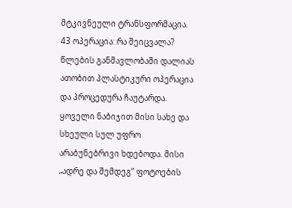მტკივნეული ტრანსფორმაცია.
43 ოპერაცია: რა შეიცვალა? წლების განმავლობაში დალიას ათობით პლასტიკური ოპერაცია და პროცედურა ჩაუტარდა.
ყოველი ნაბიჯით მისი სახე და სხეული სულ უფრო არაბუნებრივი ხდებოდა. მისი „ადრე და შემდეგ“ ფოტოების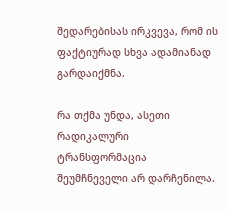შედარებისას ირკვევა, რომ ის ფაქტიურად სხვა ადამიანად გარდაიქმნა.

რა თქმა უნდა, ასეთი რადიკალური ტრანსფორმაცია შეუმჩნეველი არ დარჩენილა.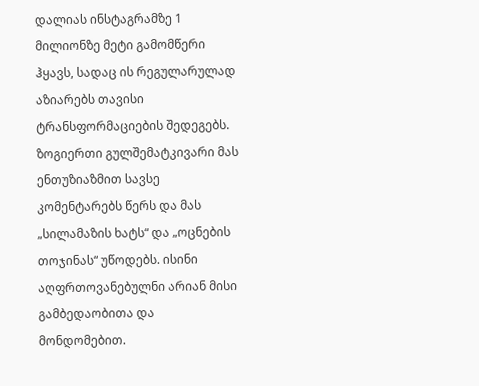დალიას ინსტაგრამზე 1 მილიონზე მეტი გამომწერი ჰყავს, სადაც ის რეგულარულად აზიარებს თავისი ტრანსფორმაციების შედეგებს.
ზოგიერთი გულშემატკივარი მას ენთუზიაზმით სავსე კომენტარებს წერს და მას „სილამაზის ხატს“ და „ოცნების თოჯინას“ უწოდებს. ისინი აღფრთოვანებულნი არიან მისი გამბედაობითა და მონდომებით.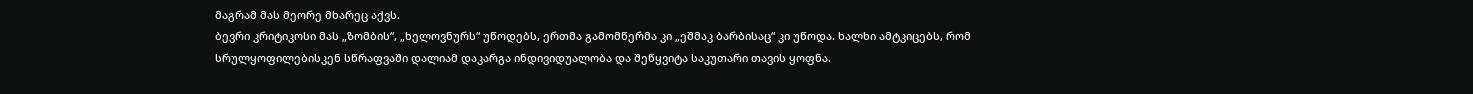მაგრამ მას მეორე მხარეც აქვს.
ბევრი კრიტიკოსი მას „ზომბის“, „ხელოვნურს“ უწოდებს, ერთმა გამომწერმა კი „ეშმაკ ბარბისაც“ კი უწოდა. ხალხი ამტკიცებს, რომ სრულყოფილებისკენ სწრაფვაში დალიამ დაკარგა ინდივიდუალობა და შეწყვიტა საკუთარი თავის ყოფნა.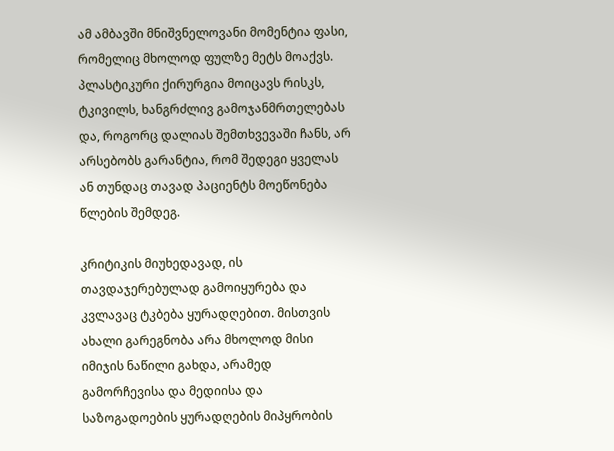ამ ამბავში მნიშვნელოვანი მომენტია ფასი, რომელიც მხოლოდ ფულზე მეტს მოაქვს. პლასტიკური ქირურგია მოიცავს რისკს, ტკივილს, ხანგრძლივ გამოჯანმრთელებას და, როგორც დალიას შემთხვევაში ჩანს, არ არსებობს გარანტია, რომ შედეგი ყველას ან თუნდაც თავად პაციენტს მოეწონება წლების შემდეგ.

კრიტიკის მიუხედავად, ის თავდაჯერებულად გამოიყურება და კვლავაც ტკბება ყურადღებით. მისთვის ახალი გარეგნობა არა მხოლოდ მისი იმიჯის ნაწილი გახდა, არამედ გამორჩევისა და მედიისა და საზოგადოების ყურადღების მიპყრობის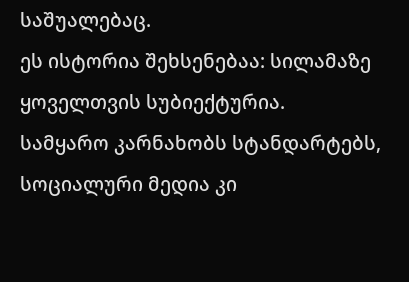საშუალებაც.
ეს ისტორია შეხსენებაა: სილამაზე ყოველთვის სუბიექტურია.
სამყარო კარნახობს სტანდარტებს, სოციალური მედია კი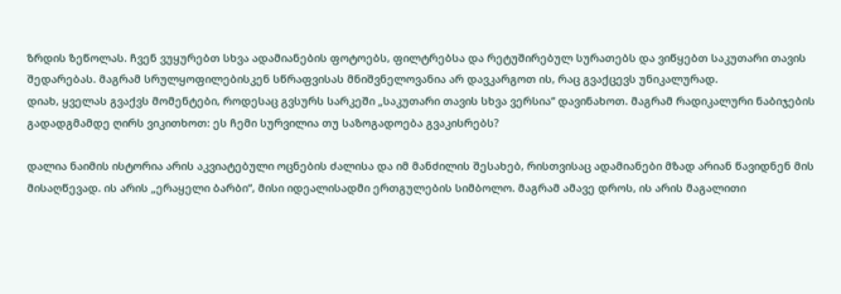ზრდის ზეწოლას. ჩვენ ვუყურებთ სხვა ადამიანების ფოტოებს, ფილტრებსა და რეტუშირებულ სურათებს და ვიწყებთ საკუთარი თავის შედარებას. მაგრამ სრულყოფილებისკენ სწრაფვისას მნიშვნელოვანია არ დავკარგოთ ის, რაც გვაქცევს უნიკალურად.
დიახ, ყველას გვაქვს მომენტები, როდესაც გვსურს სარკეში „საკუთარი თავის სხვა ვერსია“ დავინახოთ. მაგრამ რადიკალური ნაბიჯების გადადგმამდე ღირს ვიკითხოთ: ეს ჩემი სურვილია თუ საზოგადოება გვაკისრებს?

დალია ნაიმის ისტორია არის აკვიატებული ოცნების ძალისა და იმ მანძილის შესახებ, რისთვისაც ადამიანები მზად არიან წავიდნენ მის მისაღწევად. ის არის „ერაყელი ბარბი“, მისი იდეალისადმი ერთგულების სიმბოლო. მაგრამ ამავე დროს, ის არის მაგალითი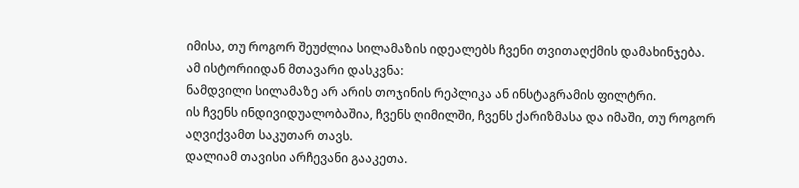იმისა, თუ როგორ შეუძლია სილამაზის იდეალებს ჩვენი თვითაღქმის დამახინჯება.
ამ ისტორიიდან მთავარი დასკვნა:
ნამდვილი სილამაზე არ არის თოჯინის რეპლიკა ან ინსტაგრამის ფილტრი.
ის ჩვენს ინდივიდუალობაშია, ჩვენს ღიმილში, ჩვენს ქარიზმასა და იმაში, თუ როგორ აღვიქვამთ საკუთარ თავს.
დალიამ თავისი არჩევანი გააკეთა.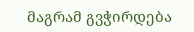მაგრამ გვჭირდება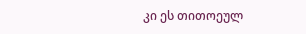კი ეს თითოეულ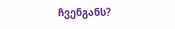ჩვენგანს?